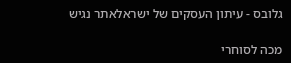גלובס - עיתון העסקים של ישראלאתר נגיש

מכה לסוחרי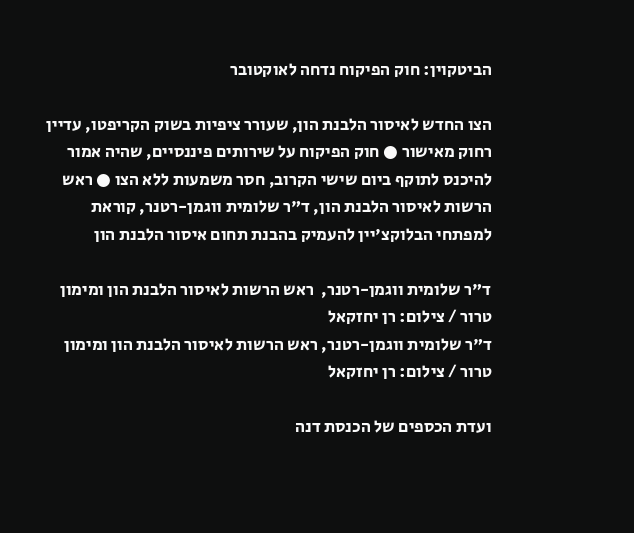הביטקוין: חוק הפיקוח נדחה לאוקטובר

הצו החדש לאיסור הלבנת הון, שעורר ציפיות בשוק הקריפטו, עדיין רחוק מאישור ● חוק הפיקוח על שירותים פיננסיים, שהיה אמור להיכנס לתוקף ביום שישי הקרוב, חסר משמעות ללא הצו ● ראש הרשות לאיסור הלבנת הון, ד"ר שלומית ווגמן-רטנר, קוראת למפתחי הבלוקצ'יין להעמיק בהבנת תחום איסור הלבנת הון

ד"ר שלומית ווגמן-רטנר,  ראש הרשות לאיסור הלבנת הון ומימון טרור / צילום: רן יחזקאל
ד"ר שלומית ווגמן-רטנר, ראש הרשות לאיסור הלבנת הון ומימון טרור / צילום: רן יחזקאל

ועדת הכספים של הכנסת דנה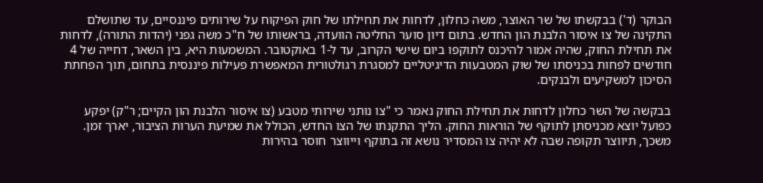הבוקר (ד') בבקשתו של שר האוצר, משה כחלון, לדחות את תחילתו של חוק הפיקוח על שירותים פיננסיים, עד שתושלם התקינה של צו איסור הלבנת הון החדש. בתום דיון סוער החליטה הוועדה, בראשותו של ח"כ משה גפני (יהדות התורה), לדחות את תחילת החוק, שהיה אמור להיכנס לתוקפו ביום שישי הקרוב, עד ל-1 באוקטובר. המשמעות היא, בין השאר, דחייה של 4 חודשים לפחות בכניסתו של שוק המטבעות הדיגיטליים למסגרת רגולטורית המאפשרת פעילות פיננסית בתחום, תוך הפחתת הסיכון למשקיעים ולבנקים.

בבקשה של השר כחלון לדחות את תחילת החוק נאמר כי "צו נותני שירותי מטבע (צו איסור הלבנת הון הקיים; ר"ק) יפקע כפועל יוצא מכניסתן לתוקף של הוראות החוק. הליך התקנתו של הצו החדש, הכולל את שמיעת הערות הציבור, יארך זמן. משכך, תיווצר תקופה שבה לא יהיה צו המסדיר נושא זה בתוקף וייווצר חוסר בהירות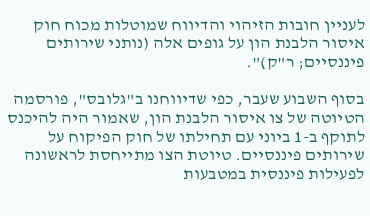לעניין חובות הזיהוי והדיווח שמוטלות מכוח חוק איסור הלבנת הון על גופים אלה (נותני שירותים פיננסיים; ר"ק)".

בסוף השבוע שעבר, כפי שדיווחנו ב"גלובס", פורסמה הטיוטה של צו איסור הלבנת הון, שאמור היה להיכנס לתוקף ב-1 ביוני עם תחילתו של חוק הפיקוח על שירותים פיננסיים. טיוטת הצו מתייחסת לראשונה לפעילות פיננסית במטבעות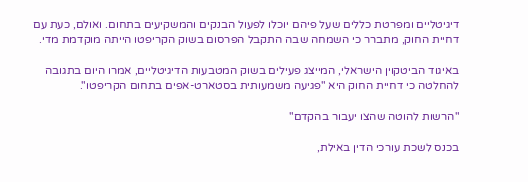דיגיטליים ומפרטת כללים שעל פיהם יוכלו לפעול הבנקים והמשקיעים בתחום. ואולם, כעת עם דחיית החוק, מתברר כי השמחה שבה התקבל הפרסום בשוק הקריפטו הייתה מוקדמת מדי.

באיגוד הביטקוין הישראלי, המייצג פעילים בשוק המטבעות הדיגיטליים, אמרו היום בתגובה להחלטה כי דחיית החוק היא "פגיעה משמעותית בסטארט-אפים בתחום הקריפטו".

"הרשות להוטה שהצו יעבור בהקדם"

בכנס לשכת עורכי הדין באילת,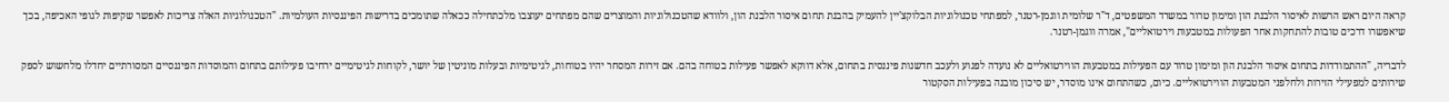קראה היום ראש הרשות לאיסור הלבנת הון ומימון טרור במשרד המשפטים, ד"ר שלומית ווגמן-רטנר, למפתחי טכנולוגיות הבלוקצ'יין להעמיק בהבנת תחום איסור הלבנת הון, ולוודא שהטכנולוגיות והמוצרים שהם מפתחים יעוצבו מלכתחילה ככאלה שתומכים בדרישות הפיננסיות העולמיות. "הטכנולוגיות האלה צריכות לאפשר שקיפות לגופי האכיפה, בכך שיאפשרו דרכים טובות להתחקות אחר הפעולות במטבעות וירטואליים", אמרה ווגמן-רטנר.

לדבריה, "ההתמודדות בתחום איסור הלבנת הון ומימון טרור עם הפעילות במטבעות הווירטואליים לא נועדה לפגוע ולעכב חדשנות פיננסית בתחום, אלא דווקא לאפשר פעילות בטוחה בהם. אם זירות המסחר יהיו בטוחות, לגיטימיות ובעלות מוניטין של יושר, לקוחות לגיטימיים ירחיבו פעילותם בתחום והמוסדות הפיננסיים המסורתיים יחדלו מלחשוש לספק שירותים למפעילי הזירות ולחלפני המטבעות הווירטואליים. כיום, כשהתחום אינו מוסדר, יש סיכון מובנה בפעילות הסקטור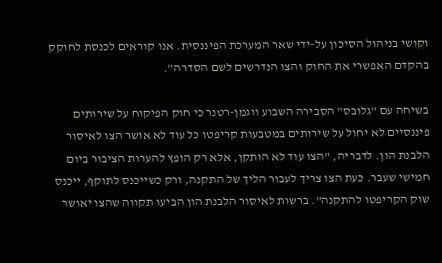וקושי בניהול הסיכון על-ידי שאר המערכת הפיננסית. אנו קוראים לכנסת לחוקק בהקדם האפשרי את החוק והצו הנדרשים לשם הסדרה".

בשיחה עם "גלובס" הסבירה השבוע ווגמן-רטנר כי חוק הפיקוח על שירותים פיננסיים לא יחול על שירותים במטבעות קריפטו כל עוד לא אושר הצו לאיסור הלבנת הון. לדבריה, "הצו עוד לא הותקן, אלא רק הופץ להערות הציבור ביום חמישי שעבר. כעת הצו צריך לעבור הליך של התקנה, ורק כשייכנס לתוקף, ייכנס שוק הקריפטו להתקנה". ברשות לאיסור הלבנת הון הביעו תקווה שהצו יאושר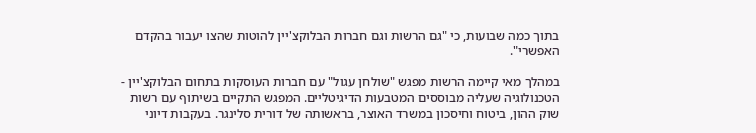בתוך כמה שבועות, כי "גם הרשות וגם חברות הבלוקצ'יין להוטות שהצו יעבור בהקדם האפשרי".

במהלך מאי קיימה הרשות מפגש "שולחן עגול" עם חברות העוסקות בתחום הבלוקצ'יין - הטכנולוגיה שעליה מבוססים המטבעות הדיגיטליים. המפגש התקיים בשיתוף עם רשות שוק ההון, ביטוח וחיסכון במשרד האוצר, בראשותה של דורית סלינגר. בעקבות דיוני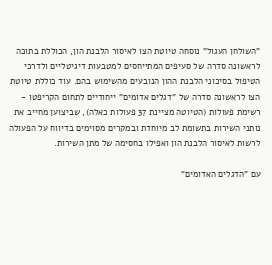"השולחן העגול" נוסחה טיוטת הצו לאיסור הלבנת הון, הכוללת בתוכה לראשונה סדרה של סעיפים המתייחסים למטבעות דיגיטליים ולדרכי הטיפול בסיכוני הלבנת ההון הנובעים מהשימוש בהם. עוד כוללת טיוטת הצו לראשונה סדרה של "דגלים אדומים" ייחודיים לתחום הקריפטו - רשימת פעולות (הטיוטה מציינת 37 פעולות כאלה), שביצוען מחייב את נותני השירות בתשומת לב מיוחדת ובמקרים מסוימים בדיווח על הפעולה לרשות לאיסור הלבנת הון ואפילו בחסימה של מתן השירות.

עם "הדגלים האדומים"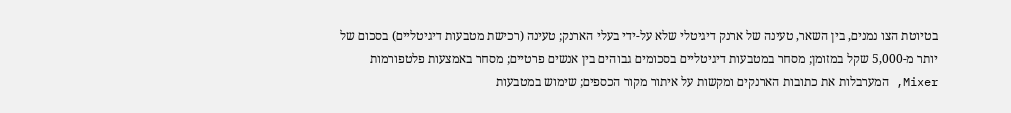בטיוטת הצו נמנים, בין השאר, טעינה של ארנק דיגיטלי שלא על-ידי בעלי הארנק; טעינה (רכישת מטבעות דיגיטליים) בסכום של יותר מ-5,000 שקל במזומן; מסחר במטבעות דיגיטליים בסכומים גבוהים בין אנשים פרטיים; מסחר באמצעות פלטפורמות Mixer, המערבלות את כתובות הארנקים ומקשות על איתור מקור הכספים; שימוש במטבעות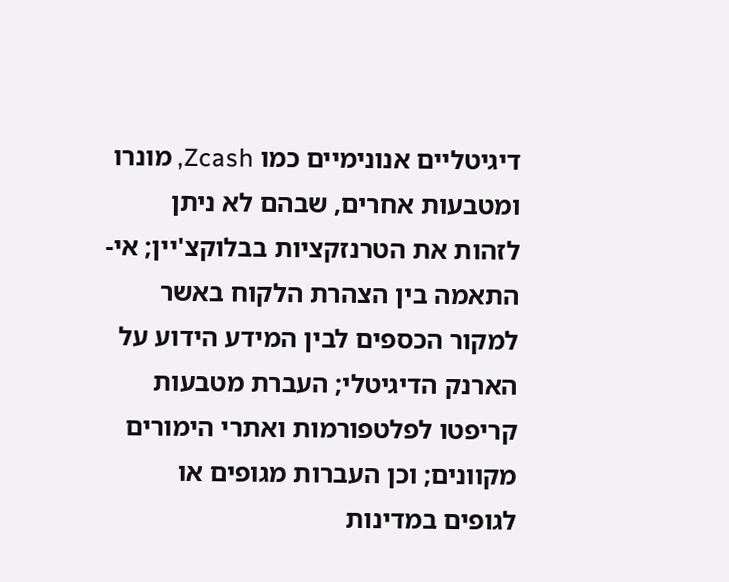דיגיטליים אנונימיים כמו Zcash, מונרו ומטבעות אחרים, שבהם לא ניתן לזהות את הטרנזקציות בבלוקצ'יין; אי-התאמה בין הצהרת הלקוח באשר למקור הכספים לבין המידע הידוע על הארנק הדיגיטלי; העברת מטבעות קריפטו לפלטפורמות ואתרי הימורים מקוונים; וכן העברות מגופים או לגופים במדינות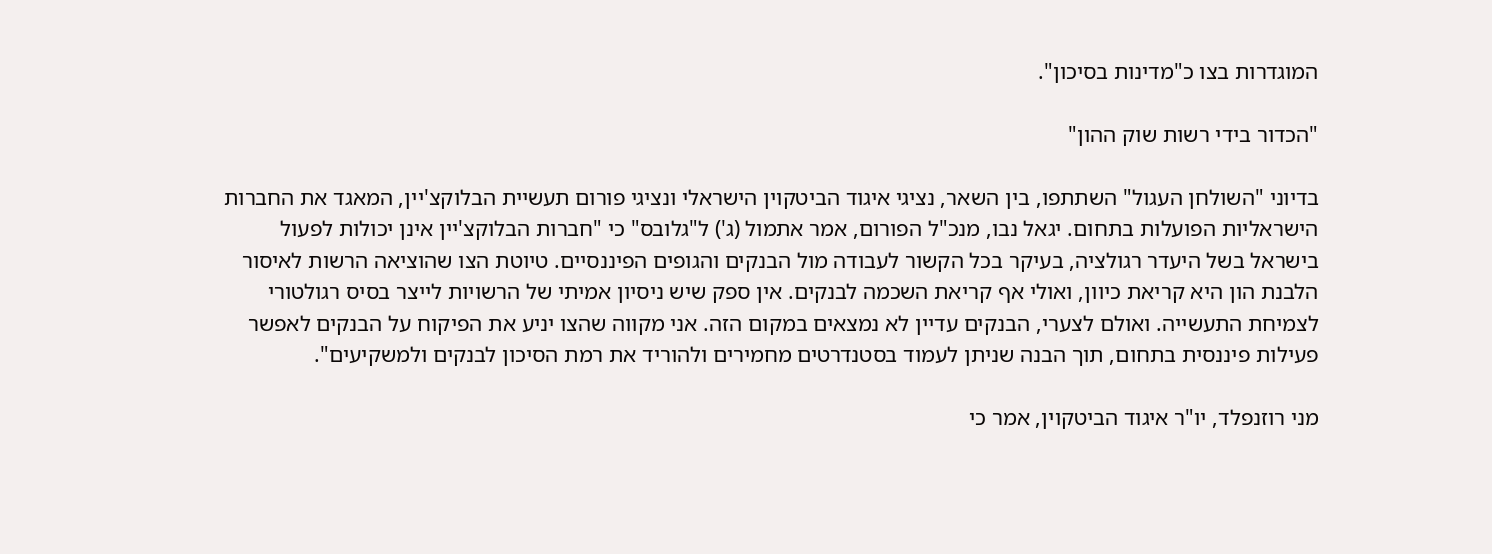המוגדרות בצו כ"מדינות בסיכון".

"הכדור בידי רשות שוק ההון"

בדיוני "השולחן העגול" השתתפו, בין השאר, נציגי איגוד הביטקוין הישראלי ונציגי פורום תעשיית הבלוקצ'יין, המאגד את החברות הישראליות הפועלות בתחום. יגאל נבו, מנכ"ל הפורום, אמר אתמול (ג') ל"גלובס" כי "חברות הבלוקצ'יין אינן יכולות לפעול בישראל בשל היעדר רגולציה, בעיקר בכל הקשור לעבודה מול הבנקים והגופים הפיננסיים. טיוטת הצו שהוציאה הרשות לאיסור הלבנת הון היא קריאת כיוון, ואולי אף קריאת השכמה לבנקים. אין ספק שיש ניסיון אמיתי של הרשויות לייצר בסיס רגולטורי לצמיחת התעשייה. ואולם לצערי, הבנקים עדיין לא נמצאים במקום הזה. אני מקווה שהצו יניע את הפיקוח על הבנקים לאפשר פעילות פיננסית בתחום, תוך הבנה שניתן לעמוד בסטנדרטים מחמירים ולהוריד את רמת הסיכון לבנקים ולמשקיעים".

מני רוזנפלד, יו"ר איגוד הביטקוין, אמר כי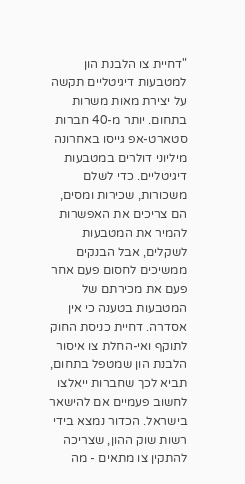"דחיית צו הלבנת הון למטבעות דיגיטליים תקשה על יצירת מאות משרות בתחום. יותר מ-40 חברות סטארט-אפ גייסו באחרונה מיליוני דולרים במטבעות דיגיטליים. כדי לשלם משכורות, שכירות ומסים, הם צריכים את האפשרות להמיר את המטבעות לשקלים, אבל הבנקים ממשיכים לחסום פעם אחר פעם את מכירתם של המטבעות בטענה כי אין אסדרה. דחיית כניסת החוק לתוקף ואי-החלת צו איסור הלבנת הון שמטפל בתחום, תביא לכך שחברות ייאלצו לחשוב פעמיים אם להישאר בישראל. הכדור נמצא בידי רשות שוק ההון, שצריכה להתקין צו מתאים - מה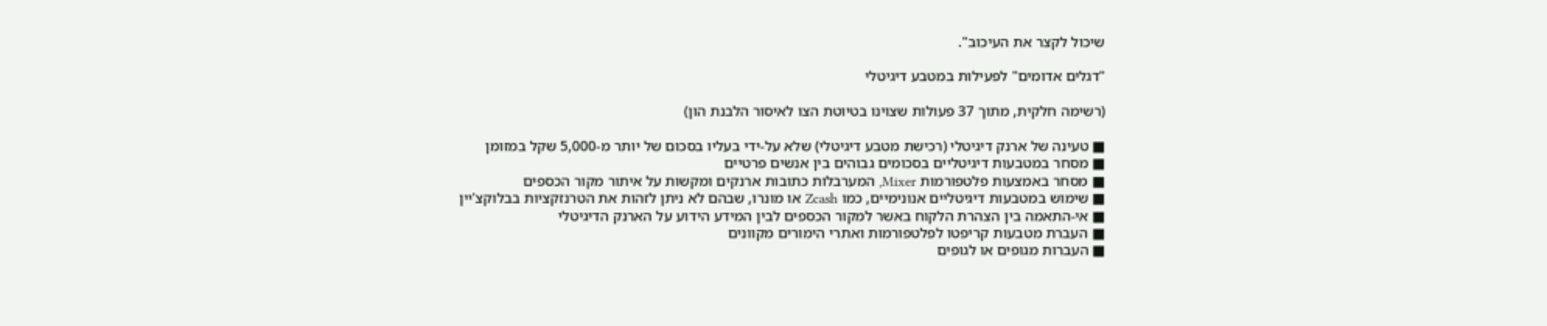שיכול לקצר את העיכוב".

"דגלים אדומים" לפעילות במטבע דיגיטלי

(רשימה חלקית, מתוך 37 פעולות שצוינו בטיוטת הצו לאיסור הלבנת הון)

■ טעינה של ארנק דיגיטלי (רכישת מטבע דיגיטלי) שלא על-ידי בעליו בסכום של יותר מ-5,000 שקל במזומן
■ מסחר במטבעות דיגיטליים בסכומים גבוהים בין אנשים פרטיים
■ מסחר באמצעות פלטפורמות Mixer, המערבלות כתובות ארנקים ומקשות על איתור מקור הכספים
■ שימוש במטבעות דיגיטליים אנונימיים, כמו Zcash או מונרו, שבהם לא ניתן לזהות את הטרנזקציות בבלוקצ'יין
■ אי-התאמה בין הצהרת הלקוח באשר למקור הכספים לבין המידע הידוע על הארנק הדיגיטלי
■ העברת מטבעות קריפטו לפלטפורמות ואתרי הימורים מקוונים
■ העברות מגופים או לגופים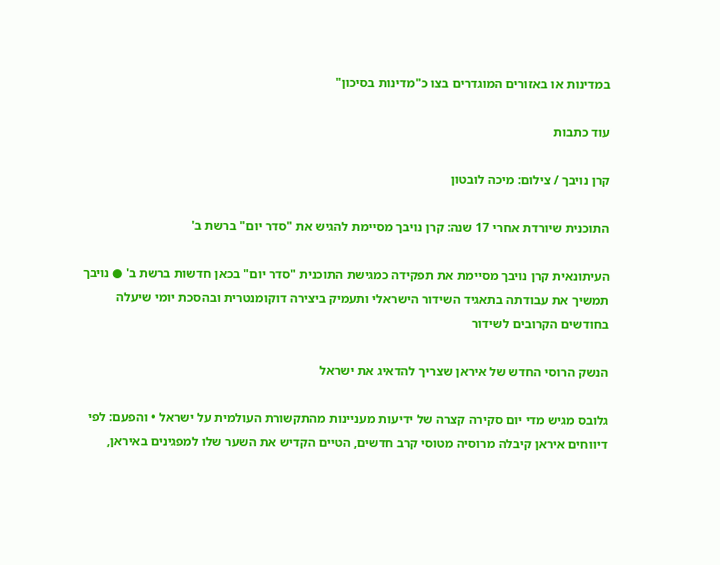במדינות או באזורים המוגדרים בצו כ"מדינות בסיכון"

עוד כתבות

קרן נויבך / צילום: מיכה לובטון

התוכנית שיורדת אחרי 17 שנה: קרן נויבך מסיימת להגיש את "סדר יום" ברשת ב'

העיתונאית קרן נויבך מסיימת את תפקידה כמגישת התוכנית "סדר יום" בכאן חדשות ברשת ב' ● נויבך תמשיך את עבודתה בתאגיד השידור הישראלי ותעמיק ביצירה דוקומנטרית ובהסכת יומי שיעלה בחודשים הקרובים לשידור

הנשק הרוסי החדש של איראן שצריך להדאיג את ישראל

גלובס מגיש מדי יום סקירה קצרה של ידיעות מעניינות מהתקשורת העולמית על ישראל • והפעם: לפי דיווחים איראן קיבלה מרוסיה מטוסי קרב חדשים, הטיים הקדיש את השער שלו למפגינים באיראן,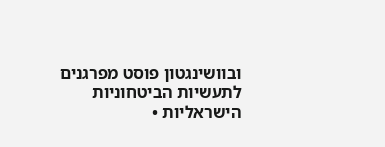ובוושינגטון פוסט מפרגנים לתעשיות הביטחוניות הישראליות •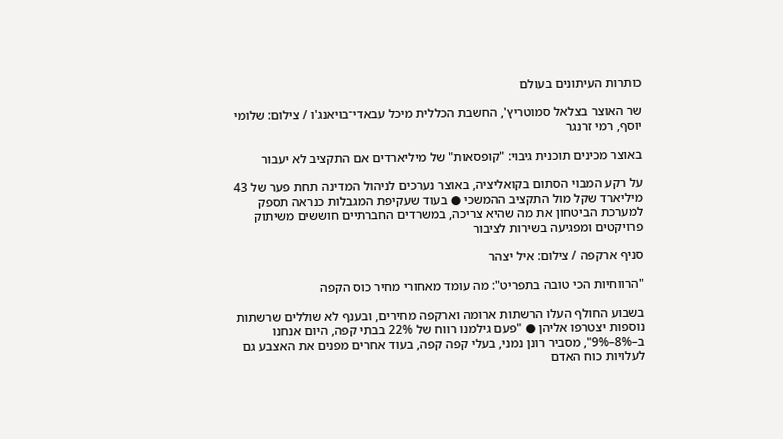כותרות העיתונים בעולם

שר האוצר בצלאל סמוטריץ', החשבת הכללית מיכל עבאדי־בויאנג'ו / צילום: שלומי יוסף, רמי זרנגר

באוצר מכינים תוכנית גיבוי: "קופסאות" של מיליארדים אם התקציב לא יעבור

על רקע המבוי הסתום בקואליציה, באוצר נערכים לניהול המדינה תחת פער של 43 מיליארד שקל מול התקציב ההמשכי ● בעוד שעקיפת המגבלות כנראה תספק למערכת הביטחון את מה שהיא צריכה, במשרדים החברתיים חוששים משיתוק פרויקטים ומפגיעה בשירות לציבור

סניף ארקפה / צילום: איל יצהר

"הרווחיות הכי טובה בתפריט": מה עומד מאחורי מחיר כוס הקפה

בשבוע החולף העלו הרשתות ארומה וארקפה מחירים, ובענף לא שוללים שרשתות נוספות יצטרפו אליהן ● "פעם גילמנו רווח של 22% בבתי קפה, היום אנחנו ב–8%–9%", מסביר רונן נמני, בעלי קפה קפה, בעוד אחרים מפנים את האצבע גם לעלויות כוח האדם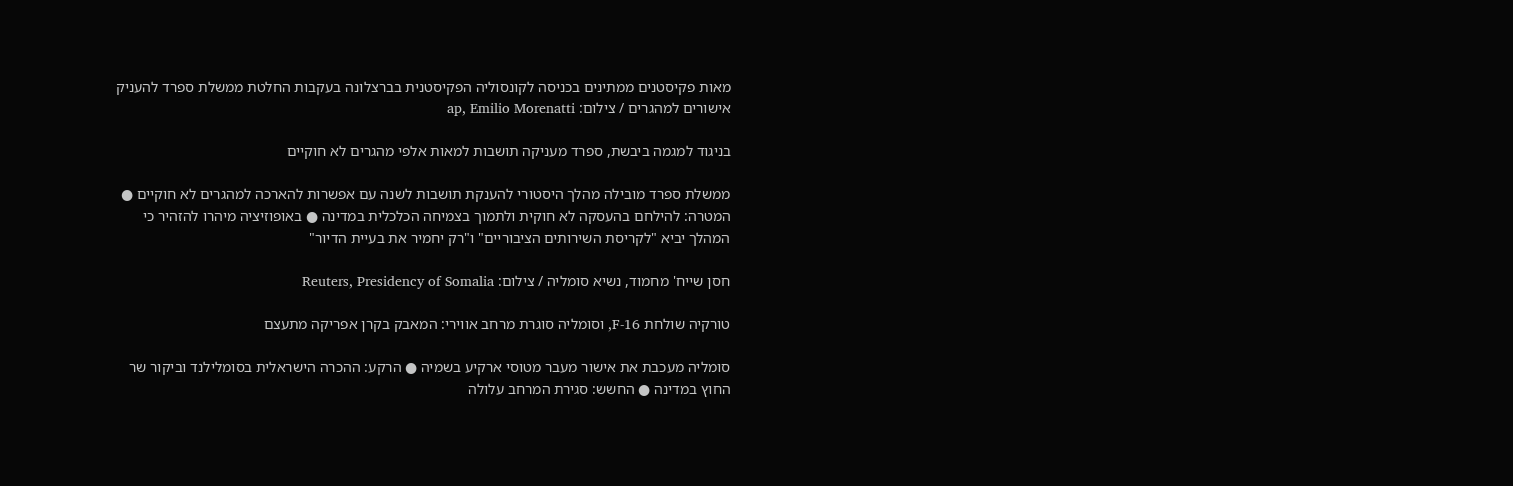מאות פקיסטנים ממתינים בכניסה לקונסוליה הפקיסטנית בברצלונה בעקבות החלטת ממשלת ספרד להעניק אישורים למהגרים / צילום: ap, Emilio Morenatti

בניגוד למגמה ביבשת, ספרד מעניקה תושבות למאות אלפי מהגרים לא חוקיים

ממשלת ספרד מובילה מהלך היסטורי להענקת תושבות לשנה עם אפשרות להארכה למהגרים לא חוקיים ● המטרה: להילחם בהעסקה לא חוקית ולתמוך בצמיחה הכלכלית במדינה ● באופוזיציה מיהרו להזהיר כי המהלך יביא "לקריסת השירותים הציבוריים" ו"רק יחמיר את בעיית הדיור"

חסן שייח' מחמוד, נשיא סומליה / צילום: Reuters, Presidency of Somalia

טורקיה שולחת F-16, וסומליה סוגרת מרחב אווירי: המאבק בקרן אפריקה מתעצם

סומליה מעכבת את אישור מעבר מטוסי ארקיע בשמיה ● הרקע: ההכרה הישראלית בסומלילנד וביקור שר החוץ במדינה ● החשש: סגירת המרחב עלולה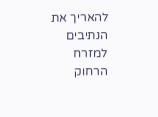להאריך את הנתיבים למזרח הרחוק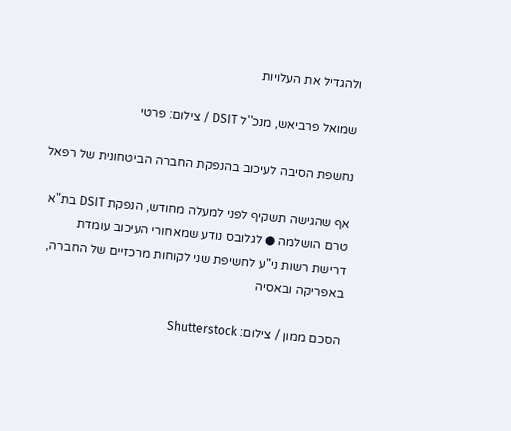ולהגדיל את העלויות

שמואל פרביאש, מנכ''ל DSIT / צילום: פרטי

נחשפת הסיבה לעיכוב בהנפקת החברה הביטחונית של רפאל

אף שהגישה תשקיף לפני למעלה מחודש, הנפקת DSIT בת"א טרם הושלמה ● לגלובס נודע שמאחורי העיכוב עומדת דרישת רשות ני"ע לחשיפת שני לקוחות מרכזיים של החברה, באפריקה ובאסיה

הסכם ממון / צילום: Shutterstock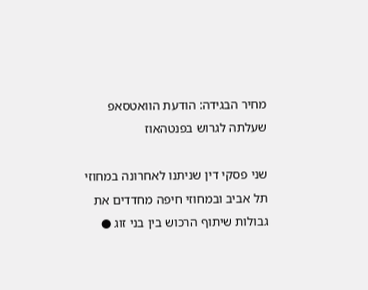מחיר הבגידה: הודעת הוואטסאפ שעלתה לגרוש בפנטהאוז

שני פסקי דין שניתנו לאחרונה במחוזי תל אביב ובמחוזי חיפה מחדדים את גבולות שיתוף הרכוש בין בני זוג ●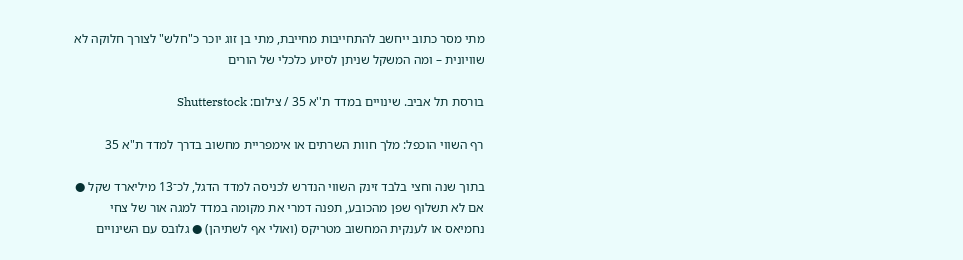מתי מסר כתוב ייחשב להתחייבות מחייבת, מתי בן זוג יוכר כ"חלש" לצורך חלוקה לא שוויונית – ומה המשקל שניתן לסיוע כלכלי של הורים

בורסת תל אביב. שינויים במדד ת''א 35 / צילום: Shutterstock

רף השווי הוכפל: מלך חוות השרתים או אימפריית מחשוב בדרך למדד ת"א 35

בתוך שנה וחצי בלבד זינק השווי הנדרש לכניסה למדד הדגל, לכ־13 מיליארד שקל ● אם לא תשלוף שפן מהכובע, תפנה דמרי את מקומה במדד למגה אור של צחי נחמיאס או לענקית המחשוב מטריקס (ואולי אף לשתיהן) ● גלובס עם השינויים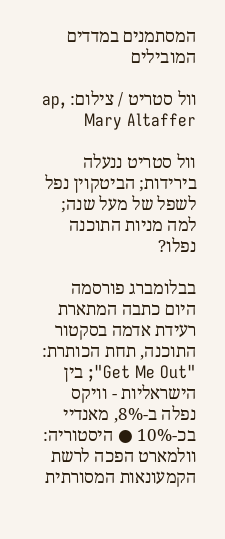המסתמנים במדדים המובילים

וול סטריט / צילום: ap, Mary Altaffer

וול סטריט ננעלה בירידות; הביטקוין נפל לשפל של מעל שנה; למה מניות התוכנה נפלו?

בבלומברג פורסמה היום כתבה המתארת רעידת אדמה בסקטור התוכנה, תחת הכותרת: "Get Me Out"; בין הישראליות - וויקס נפלה ב-8%, מאנדיי בכ-10% ● היסטוריה: וולמארט הפכה לרשת הקמעונאות המסורתית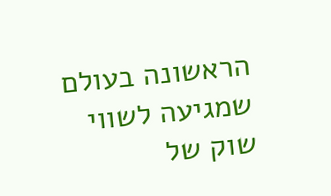הראשונה בעולם שמגיעה לשווי שוק של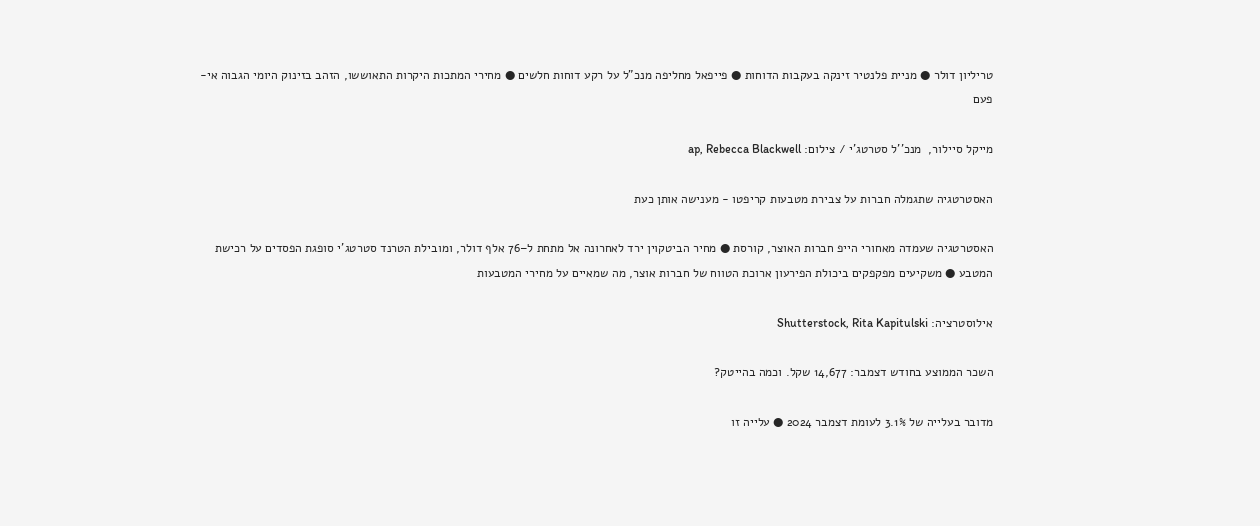טריליון דולר ● מניית פלנטיר זינקה בעקבות הדוחות ● פייפאל מחליפה מנכ"ל על רקע דוחות חלשים ● מחירי המתכות היקרות התאוששו, הזהב בזינוק היומי הגבוה אי-פעם

מייקל סיילור,  מנכ''ל סטרטג'י / צילום: ap, Rebecca Blackwell

האסטרטגיה שתגמלה חברות על צבירת מטבעות קריפטו - מענישה אותן כעת

האסטרטגיה שעמדה מאחורי הייפ חברות האוצר, קורסת ● מחיר הביטקוין ירד לאחרונה אל מתחת ל–76 אלף דולר, ומובילת הטרנד סטרטג'י סופגת הפסדים על רכישת המטבע ● משקיעים מפקפקים ביכולת הפירעון ארוכת הטווח של חברות אוצר, מה שמאיים על מחירי המטבעות

אילוסטרציה: Shutterstock, Rita Kapitulski

השכר הממוצע בחודש דצמבר: 14,677 שקל. וכמה בהייטק?

מדובר בעלייה של 3.1% לעומת דצמבר 2024 ● עלייה זו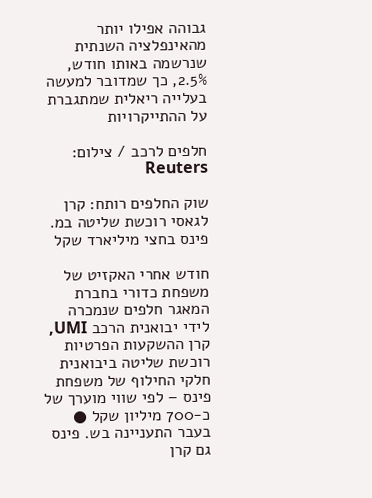גבוהה אפילו יותר מהאינפלציה השנתית שנרשמה באותו חודש, 2.5%, כך שמדובר למעשה בעלייה ריאלית שמתגברת על ההתייקרויות

חלפים לרכב / צילום: Reuters

שוק החלפים רותח: קרן לגאסי רוכשת שליטה במ. פינס בחצי מיליארד שקל

חודש אחרי האקזיט של משפחת כדורי בחברת המאגר חלפים שנמכרה לידי יבואנית הרכב UMI, קרן ההשקעות הפרטיות רוכשת שליטה ביבואנית חלקי החילוף של משפחת פינס – לפי שווי מוערך של כ-700 מיליון שקל ● בעבר התעניינה בש. פינס גם קרן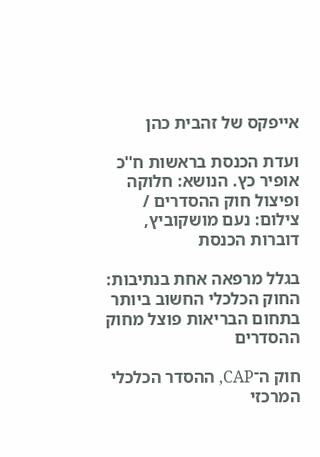אייפקס של זהבית כהן

ועדת הכנסת בראשות ח''כ אופיר כץ. הנושא: חלוקה ופיצול חוק ההסדרים / צילום: נעם מושקוביץ, דוברות הכנסת

בגלל מרפאה אחת בנתיבות: החוק הכלכלי החשוב ביותר בתחום הבריאות פוצל מחוק ההסדרים

חוק ה־CAP, ההסדר הכלכלי המרכזי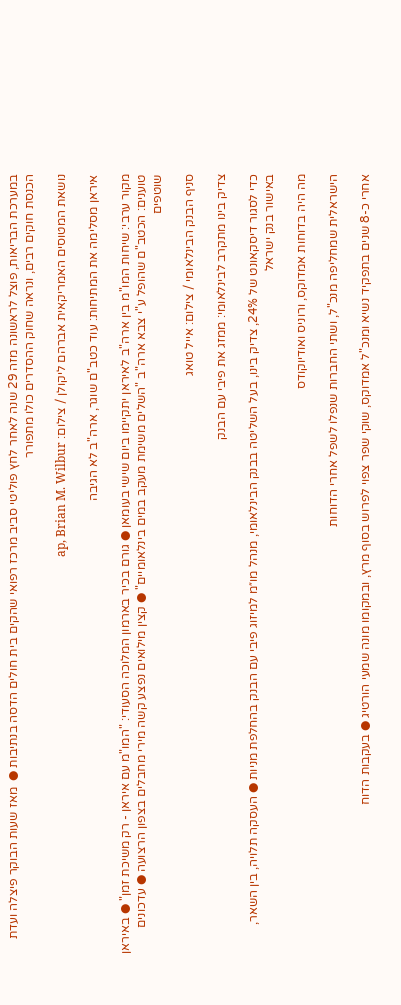במערכת הבריאות, פוצל לראשונה מזה 29 שנה לאחר לחץ פוליטי סביב מרכז רפואי שהקים בית חולים הדסה בנתיבות ●  מאז שעות הבוקר פיצלה ועדת הכנסת חוקים רבים, ונראה שחוק ההסדרים כולו מתפורר

נושאת המטוסים האמריקאית אברהם ליקולן / צילום: ap, Brian M. Wilbur

איראן מסלימה את המתיחות: עוד כטב"ם שוגר, ארה"ב לא הגיבה

מקור ערבי: שיחות המו"מ בין ארה"ב לאיראן יתקיימו ביום שישי בעומאן ● גורם בכיר בארמון המלוכה הסעודי: "המו"מ עם איראן - רק משיכת זמן" ● באיראן טוענים: הכטב"ם שהופל ע"י צבא ארה"ב "השלים משימת מעקב במים בינלאומיים" ● קצין מילואים נפצע קשה מירי מחבלים בצפון הרצועה ● עדכונים שוטפים

סניף הבנק הבינלאומי / צילום: אייל טואג

צדיק בינו מתקרב לבינלאומי: ממזג את פיבי עם הבנק

כדי לסגור דיסקאונט של 24%, צדיק בינו, בעל השליטה בבנק הבינלאומי, מנהל מו״מ למיזוג פיבי עם הבנק בהחלפת מניות ● העסקה תלויה, בין השאר, באישור בנק ישראל

מה היה בדוחות אמדוקס, ורוניס ואודיוקודס

הישראלית שמחליפה מנכ"ל, ושתי החברות שנפלו לשפל אחרי הדוחות

אחרי כ-8 שנים בתפקיד נשיא ומנכ"ל אמדוקס, שוקי שפר צפוי לפרוש בסוף מרץ, ובמקומו מונה שמעי הורטיג ● בעקבות הדוח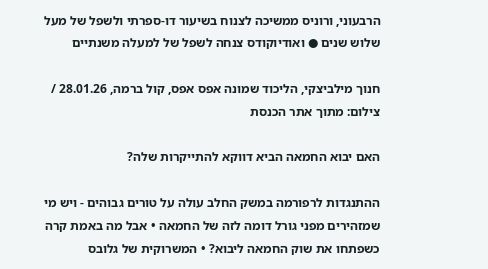הרבעוני, ורוניס ממשיכה לצנוח בשיעור דו-ספרתי ולשפל של מעל שלוש שנים ● ואודיוקודס צנחה לשפל של למעלה משנתיים

חנוך מילביצקי, הליכוד שמונה אפס אפס, קול ברמה, 28.01.26 / צילום: מתוך אתר הכנסת

האם יבוא החמאה הביא דווקא להתייקרות שלה?

ההתנגדות לרפורמה במשק החלב עולה על טורים גבוהים - ויש מי שמזהירים מפני גורל דומה לזה של החמאה • אבל מה באמת קרה כשפתחו את שוק החמאה ליבוא? • המשרוקית של גלובס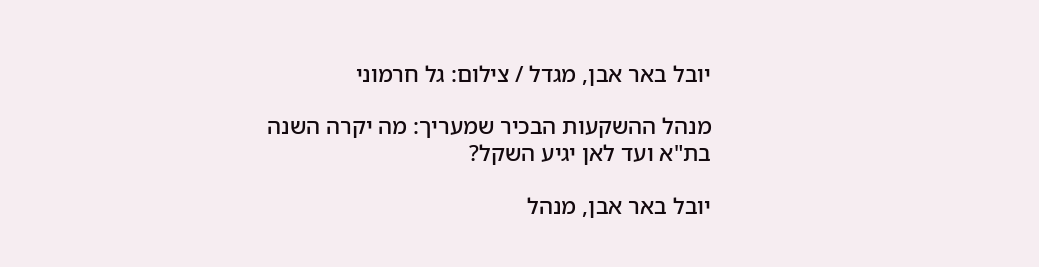יובל באר אבן, מגדל / צילום: גל חרמוני

מנהל ההשקעות הבכיר שמעריך: מה יקרה השנה בת"א ועד לאן יגיע השקל?

יובל באר אבן, מנהל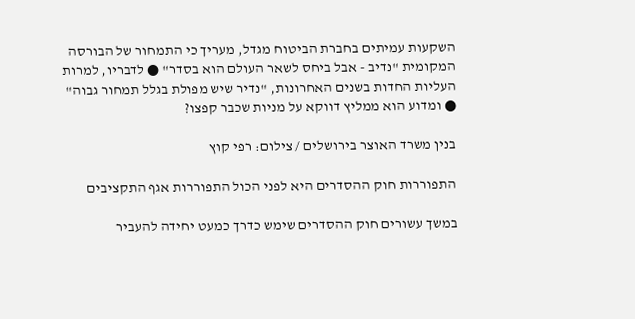השקעות עמיתים בחברת הביטוח מגדל, מעריך כי התמחור של הבורסה המקומית "נדיב - אבל ביחס לשאר העולם הוא בסדר" ● לדבריו, למרות העליות החדות בשנים האחרונות, "נדיר שיש מפולת בגלל תמחור גבוה" ● ומדוע הוא ממליץ דווקא על מניות שכבר קפצו?

בנין משרד האוצר בירושלים / צילום: רפי קוץ

התפוררות חוק ההסדרים היא לפני הכול התפוררות אגף התקציבים

במשך עשורים חוק ההסדרים שימש כדרך כמעט יחידה להעביר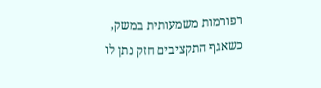רפורמות משמעותית במשק, כשאגף התקציבים חזק נתן לו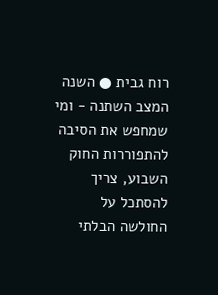רוח גבית ● השנה המצב השתנה - ומי שמחפש את הסיבה להתפוררות החוק השבוע, צריך להסתכל על החולשה הבלתי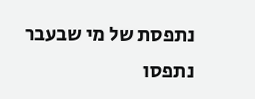נתפסת של מי שבעבר נתפסו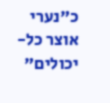כ"נערי אוצר כל-יכולים"